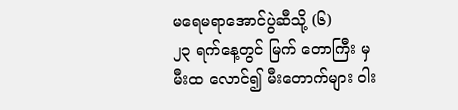မရေမရာအောင်ပွဲဆီသို့ (၆)
၂၃ ရက်နေ့တွင် မြက် တောကြီး မှ မီးထ လောင်၍ မီးတောက်များ ဝါး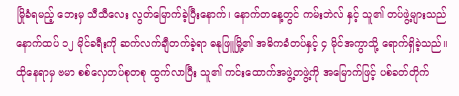မြိုခံရမည့် ဘေးမှ သီသီလေး လွတ်မြောက်ခဲ့ပြီးနောက်၊ နောက်တနေ့တွင် ကမ်းဘဲလ် နှင့် သူ၏ တပ်ဖွဲ့များသည် နောက်ထပ် ၁၂ မိုင်ခရီးကို ဆက်လက်ချီတက်ခဲ့ရာ ဓနုဖြူမြို့၏ အဓိကခံတပ်နှင့် ၄ မိုင်အကွာသို့ ရောက်ရှိခဲ့သည်။
ထိုနေရာမှ ဗမာ စစ်လှေတပ်စုတစု ထွက်လာပြီး သူ၏ ကင်းထောက်အဖွဲ့တဖွဲ့ကို အမြောက်ဖြင့် ပစ်ခတ်တိုက်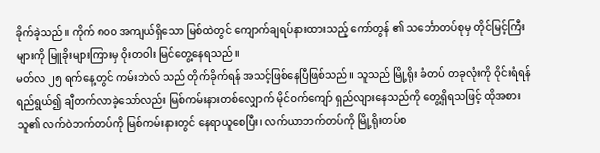ခိုက်ခဲ့သည်။ ကိုက် ၈၀၀ အကျယ်ရှိသော မြစ်ထဲတွင် ကျောက်ချရပ်နားထားသည့် ကော်တွန် ၏ သင်္ဘောတပ်စုမှ တိုင်မြင့်ကြီးများကို မြူခိုးများကြားမှ ဝိုးတဝါး မြင်တွေ့နေရသည်။
မတ်လ ၂၅ ရက်နေ့တွင် ကမ်းဘဲလ် သည် တိုက်ခိုက်ရန် အသင့်ဖြစ်နေပြီဖြစ်သည်။ သူသည် မြို့ရိုး ခံတပ် တခုလုံးကို ဝိုင်းရံရန် ရည်ရွယ်၍ ချီတက်လာခဲ့သော်လည်း မြစ်ကမ်းနားတစ်လျှောက် မိုင်ဝက်ကျော် ရှည်လျားနေသည်ကို တွေ့ရှိရသဖြင့် ထိုအစား သူ၏ လက်ဝဲဘက်တပ်ကို မြစ်ကမ်းနားတွင် နေရာယူစေပြီး၊ လက်ယာဘက်တပ်ကို မြို့ရိုးတပ်စ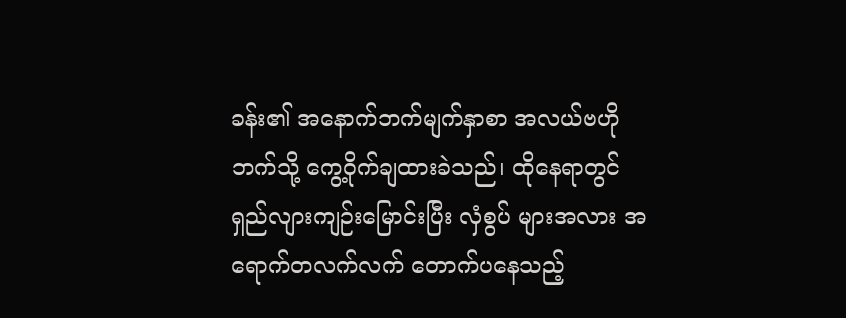ခန်း၏ အနောက်ဘက်မျက်နှာစာ အလယ်ဗဟိုဘက်သို့ ကွေ့ဝိုက်ချထားခဲသည်၊ ထိုနေရာတွင် ရှည်လျားကျဉ်းမြောင်းပြီး လှံစွပ် များအလား အရောက်တလက်လက် တောက်ပနေသည့်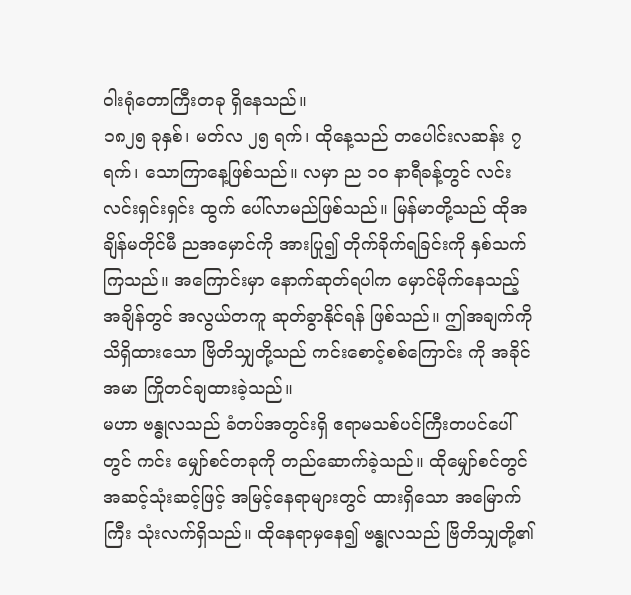ဝါးရုံတောကြီးတခု ရှိနေသည်။
၁၈၂၅ ခုနှစ်၊ မတ်လ ၂၅ ရက်၊ ထိုနေ့သည် တပေါင်းလဆန်း ၇ ရက်၊ သောကြာနေ့ဖြစ်သည်။ လမှာ ည ၁၀ နာရီခန့်တွင် လင်းလင်းရှင်းရှင်း ထွက် ပေါ်လာမည်ဖြစ်သည်။ မြန်မာတို့သည် ထိုအချိန်မတိုင်မီ ညအမှောင်ကို အားပြု၍ တိုက်ခိုက်ရခြင်းကို နှစ်သက်ကြသည်။ အကြောင်းမှာ နောက်ဆုတ်ရပါက မှောင်မိုက်နေသည့် အချိန်တွင် အလွယ်တကူ ဆုတ်ခွာနိုင်ရန် ဖြစ်သည်။ ဤအချက်ကို သိရှိထားသော ဗြိတိသျှတို့သည် ကင်းစောင့်စစ်ကြောင်း ကို အခိုင်အမာ ကြိုတင်ချထားခဲ့သည်။
မဟာ ဗန္ဓုလသည် ခံတပ်အတွင်းရှိ ဧရာမသစ်ပင်ကြီးတပင်ပေါ်တွင် ကင်း မျှော်စင်တခုကို တည်ဆောက်ခဲ့သည်။ ထိုမျှော်စင်တွင် အဆင့်သုံးဆင့်ဖြင့် အမြင့်နေရာများတွင် ထားရှိသော အမြောက်ကြီး သုံးလက်ရှိသည်။ ထိုနေရာမှနေ၍ ဗန္ဓုလသည် ဗြိတိသျှတို့၏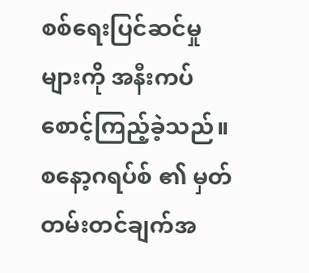စစ်ရေးပြင်ဆင်မှုများကို အနီးကပ် စောင့်ကြည့်ခဲ့သည်။ စနော့ဂရပ်စ် ၏ မှတ်တမ်းတင်ချက်အ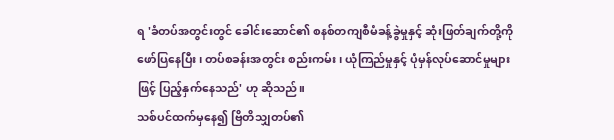ရ 'ခံတပ်အတွင်းတွင် ခေါင်းဆောင်၏ စနစ်တကျစီမံခန့်ခွဲမှုနှင့် ဆုံးဖြတ်ချက်တို့ကို ဖော်ပြနေပြီး၊ တပ်စခန်းအတွင်း စည်းကမ်း၊ ယုံကြည်မှုနှင့် ပုံမှန်လုပ်ဆောင်မှုများဖြင့် ပြည့်နှက်နေသည်' ဟု ဆိုသည်။
သစ်ပင်ထက်မှနေ၍ ဗြိတိသျှတပ်၏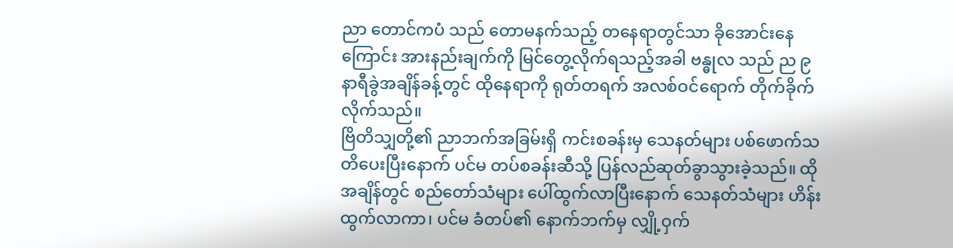ညာ တောင်ကပံ သည် တောမနက်သည့် တနေရာတွင်သာ ခိုအောင်းနေကြောင်း အားနည်းချက်ကို မြင်တွေ့လိုက်ရသည့်အခါ ဗန္ဓုလ သည် ည ၉ နာရီခွဲအချိန်ခန့်တွင် ထိုနေရာကို ရုတ်တရက် အလစ်ဝင်ရောက် တိုက်ခိုက်လိုက်သည်။
ဗြိတိသျှတို့၏ ညာဘက်အခြမ်းရှိ ကင်းစခန်းမှ သေနတ်များ ပစ်ဖောက်သတိပေးပြီးနောက် ပင်မ တပ်စခန်းဆီသို့ ပြန်လည်ဆုတ်ခွာသွားခဲ့သည်။ ထိုအချိန်တွင် စည်တော်သံများ ပေါ်ထွက်လာပြီးနောက် သေနတ်သံများ ဟိန်းထွက်လာကာ၊ ပင်မ ခံတပ်၏ နောက်ဘက်မှ လျှို့ဝှက်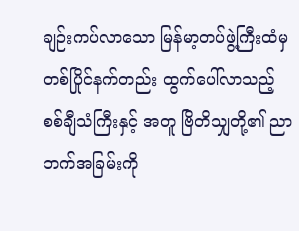ချဉ်းကပ်လာသော မြန်မာ့တပ်ဖွဲ့ကြီးထံမှ တစ်ပြိုင်နက်တည်း ထွက်ပေါ်လာသည့် စစ်ချီသံကြီးနှင့် အတူ ဗြိတိသျှတို့၏ ညာဘက်အခြမ်းကို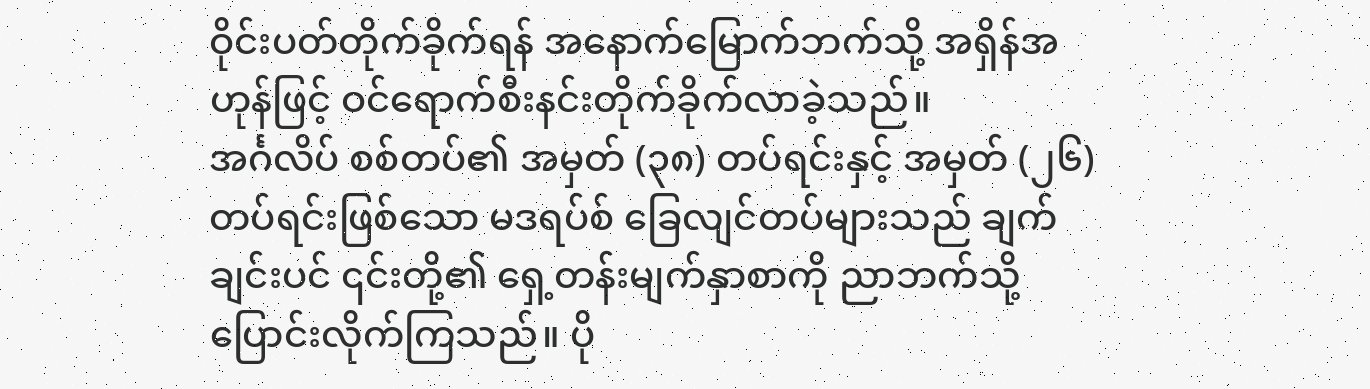ဝိုင်းပတ်တိုက်ခိုက်ရန် အနောက်မြောက်ဘက်သို့ အရှိန်အဟုန်ဖြင့် ဝင်ရောက်စီးနင်းတိုက်ခိုက်လာခဲ့သည်။
အင်္ဂလိပ် စစ်တပ်၏ အမှတ် (၃၈) တပ်ရင်းနှင့် အမှတ် (၂၆) တပ်ရင်းဖြစ်သော မဒရပ်စ် ခြေလျင်တပ်များသည် ချက်ချင်းပင် ၎င်းတို့၏ ရှေ့တန်းမျက်နှာစာကို ညာဘက်သို့ ပြောင်းလိုက်ကြသည်။ ပို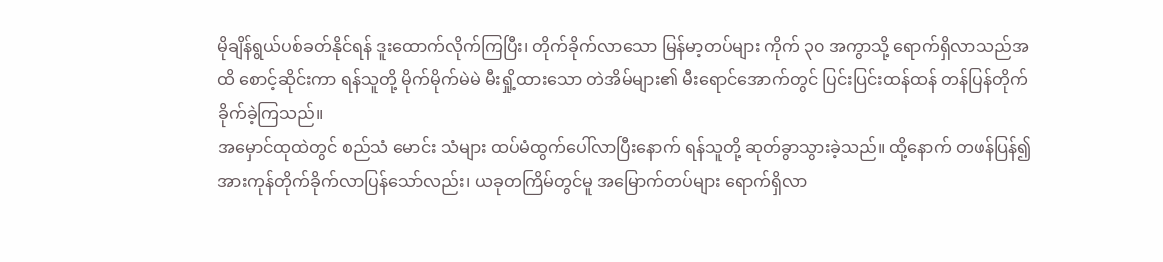မိုချိန်ရွယ်ပစ်ခတ်နိုင်ရန် ဒူးထောက်လိုက်ကြပြီး၊ တိုက်ခိုက်လာသော မြန်မာ့တပ်များ ကိုက် ၃၀ အကွာသို့ ရောက်ရှိလာသည်အထိ စောင့်ဆိုင်းကာ ရန်သူတို့ မိုက်မိုက်မဲမဲ မီးရှို့ထားသော တဲအိမ်များ၏ မီးရောင်အောက်တွင် ပြင်းပြင်းထန်ထန် တန်ပြန်တိုက်ခိုက်ခဲ့ကြသည်။
အမှောင်ထုထဲတွင် စည်သံ မောင်း သံများ ထပ်မံထွက်ပေါ်လာပြီးနောက် ရန်သူတို့ ဆုတ်ခွာသွားခဲ့သည်။ ထို့နောက် တဖန်ပြန်၍ အားကုန်တိုက်ခိုက်လာပြန်သော်လည်း၊ ယခုတကြိမ်တွင်မူ အမြောက်တပ်များ ရောက်ရှိလာ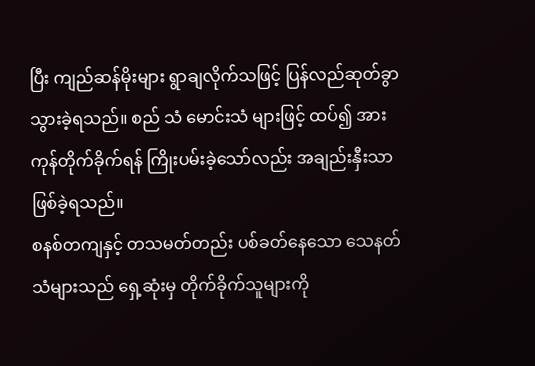ပြီး ကျည်ဆန်မိုးများ ရွာချလိုက်သဖြင့် ပြန်လည်ဆုတ်ခွာသွားခဲ့ရသည်။ စည် သံ မောင်းသံ များဖြင့် ထပ်၍ အားကုန်တိုက်ခိုက်ရန် ကြိုးပမ်းခဲ့သော်လည်း အချည်းနှီးသာ ဖြစ်ခဲ့ရသည်။
စနစ်တကျနှင့် တသမတ်တည်း ပစ်ခတ်နေသော သေနတ်သံများသည် ရှေ့ဆုံးမှ တိုက်ခိုက်သူများကို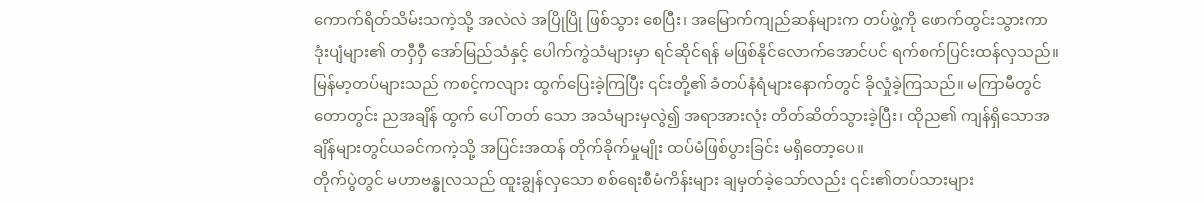ကောက်ရိတ်သိမ်းသကဲ့သို့ အလဲလဲ အပြိုပြို ဖြစ်သွား စေပြီး၊ အမြောက်ကျည်ဆန်များက တပ်ဖွဲ့ကို ဖောက်ထွင်းသွားကာ ဒုံးပျံများ၏ တဝှီဝှီ အော်မြည်သံနှင့် ပေါက်ကွဲသံများမှာ ရင်ဆိုင်ရန် မဖြစ်နိုင်လောက်အောင်ပင် ရက်စက်ပြင်းထန်လှသည်။
မြန်မာ့တပ်များသည် ကစင့်ကလျား ထွက်ပြေးခဲ့ကြပြီး ၎င်းတို့၏ ခံတပ်နံရံများနောက်တွင် ခိုလှုံခဲ့ကြသည်။ မကြာမီတွင် တောတွင်း ညအချိန် ထွက် ပေါ် တတ် သော အသံများမှလွဲ၍ အရာအားလုံး တိတ်ဆိတ်သွားခဲ့ပြီး၊ ထိုည၏ ကျန်ရှိသောအချိန်များတွင်ယခင်ကကဲ့သို့ အပြင်းအထန် တိုက်ခိုက်မှုမျိုး ထပ်မံဖြစ်ပွားခြင်း မရှိတော့ပေ။
တိုက်ပွဲတွင် မဟာဗန္ဓုလသည် ထူးချွန်လှသော စစ်ရေးစီမံကိန်းများ ချမှတ်ခဲ့သော်လည်း ၎င်း၏တပ်သားများ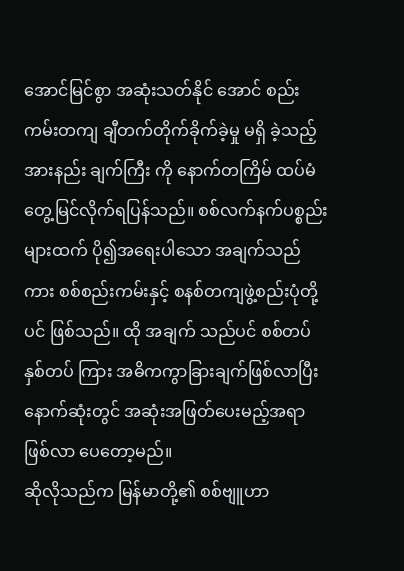အောင်မြင်စွာ အဆုံးသတ်နိုင် အောင် စည်းကမ်းတကျ ချီတက်တိုက်ခိုက်ခဲ့မှု မရှိ ခဲ့သည့် အားနည်း ချက်ကြီး ကို နောက်တကြိမ် ထပ်မံတွေ့မြင်လိုက်ရပြန်သည်။ စစ်လက်နက်ပစ္စည်းများထက် ပို၍အရေးပါသော အချက်သည် ကား စစ်စည်းကမ်းနှင့် စနစ်တကျဖွဲ့စည်းပုံတို့ပင် ဖြစ်သည်။ ထို အချက် သည်ပင် စစ်တပ် နှစ်တပ် ကြား အဓိကကွာခြားချက်ဖြစ်လာပြီး နောက်ဆုံးတွင် အဆုံးအဖြတ်ပေးမည့်အရာ ဖြစ်လာ ပေတော့မည်။
ဆိုလိုသည်က မြန်မာတို့၏ စစ်ဗျူဟာ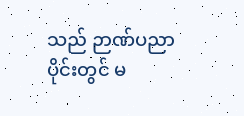သည် ဉာဏ်ပညာပိုင်းတွင် မ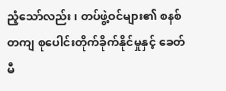ညံ့သော်လည်း၊ တပ်ဖွဲ့ဝင်များ၏ စနစ်တကျ စုပေါင်းတိုက်ခိုက်နိုင်မှုနှင့် ခေတ်မီ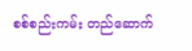စစ်စည်းကမ်း တည်ဆောက်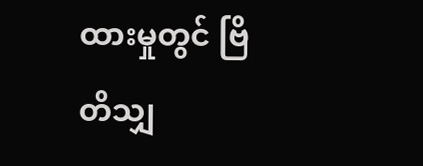ထားမှုတွင် ဗြိတိသျှ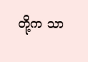တို့က သာ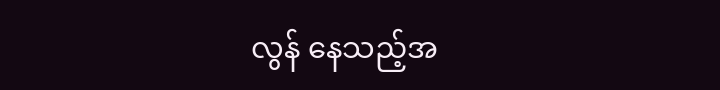လွန် နေသည့်အ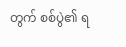တွက် စစ်ပွဲ၏ ရ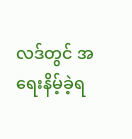လဒ်တွင် အရေးနိမ့်ခဲ့ရ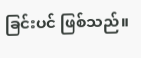ခြင်းပင် ဖြစ်သည်။